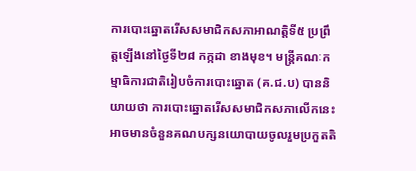ការបោះឆ្នោតរើសសមាជិកសភាអាណត្តិទី៥ ប្រព្រឹត្តឡើងនៅថ្ងៃទី២៨ កក្កដា ខាងមុខ។ មន្ត្រីគណៈកម្មាធិការជាតិរៀបចំការបោះឆ្នោត (គ.ជ.ប) បាននិយាយថា ការបោះឆ្នោតរើសសមាជិកសភាលើកនេះអាចមានចំនួនគណបក្សនយោបាយចូលរួមប្រកួតតិ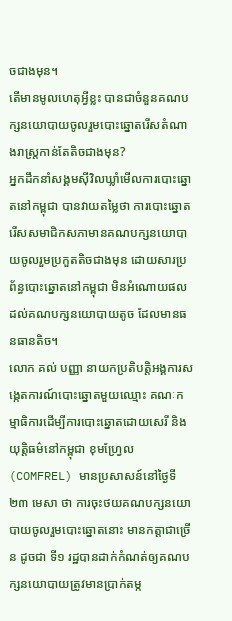ចជាងមុន។
តើមានមូលហេតុអ្វីខ្លះ បានជាចំនួនគណបក្សនយោបាយចូលរួមបោះឆ្នោតរើសតំណាងរាស្ត្រកាន់តែតិចជាងមុន?
អ្នកដឹកនាំសង្គមស៊ីវិលឃ្លាំមើលការបោះឆ្នោតនៅកម្ពុជា បានវាយតម្លៃថា ការបោះឆ្នោតរើសសមាជិកសភាមានគណបក្សនយោបាយចូលរួមប្រកួតតិចជាងមុន ដោយសារប្រព័ន្ធបោះឆ្នោតនៅកម្ពុជា មិនអំណោយផលដល់គណបក្សនយោបាយតូច ដែលមានធនធានតិច។
លោក គល់ បញ្ញា នាយកប្រតិបត្តិអង្គការសង្កេតការណ៍បោះឆ្នោតមួយឈ្មោះ គណៈកម្មាធិការដើម្បីការបោះឆ្នោតដោយសេរី និងយុត្តិធម៌នៅកម្ពុជា ខុមហ្វ្រែល (COMFREL) មានប្រសាសន៍នៅថ្ងៃទី២៣ មេសា ថា ការចុះថយគណបក្សនយោបាយចូលរួមបោះឆ្នោតនោះ មានកត្តាជាច្រើន ដូចជា ទី១ រដ្ឋបានដាក់កំណត់ឲ្យគណបក្សនយោបាយត្រូវមានប្រាក់តម្ក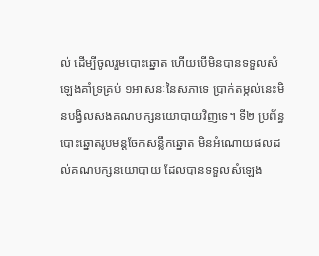ល់ ដើម្បីចូលរួមបោះឆ្នោត ហើយបើមិនបានទទួលសំឡេងគាំទ្រគ្រប់ ១អាសនៈនៃសភាទេ ប្រាក់តម្កល់នេះមិនបង្វិលសងគណបក្សនយោបាយវិញទេ។ ទី២ ប្រព័ន្ធបោះឆ្នោតរូបមន្តចែកសន្លឹកឆ្នោត មិនអំណោយផលដល់គណបក្សនយោបាយ ដែលបានទទួលសំឡេង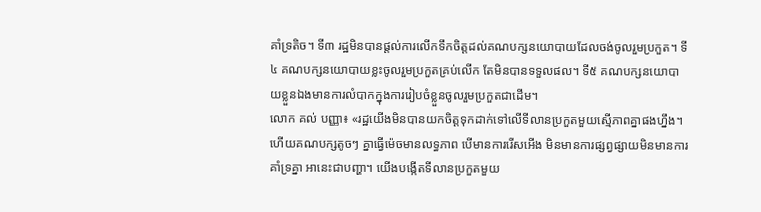គាំទ្រតិច។ ទី៣ រដ្ឋមិនបានផ្តល់ការលើកទឹកចិត្តដល់គណបក្សនយោបាយដែលចង់ចូលរួមប្រកួត។ ទី៤ គណបក្សនយោបាយខ្លះចូលរួមប្រកួតគ្រប់លើក តែមិនបានទទួលផល។ ទី៥ គណបក្សនយោបាយខ្លួនឯងមានការលំបាកក្នុងការរៀបចំខ្លួនចូលរួមប្រកួតជាដើម។
លោក គល់ បញ្ញា៖ «រដ្ឋយើងមិនបានយកចិត្តទុកដាក់ទៅលើទីលានប្រកួតមួយស្មើភាពគ្នាផងហ្នឹង។ ហើយគណបក្សតូចៗ គ្នាធ្វើម៉េចមានលទ្ធភាព បើមានការរើសអើង មិនមានការផ្សព្វផ្សាយមិនមានការគាំទ្រគ្នា អានេះជាបញ្ហា។ យើងបង្កើតទីលានប្រកួតមួយ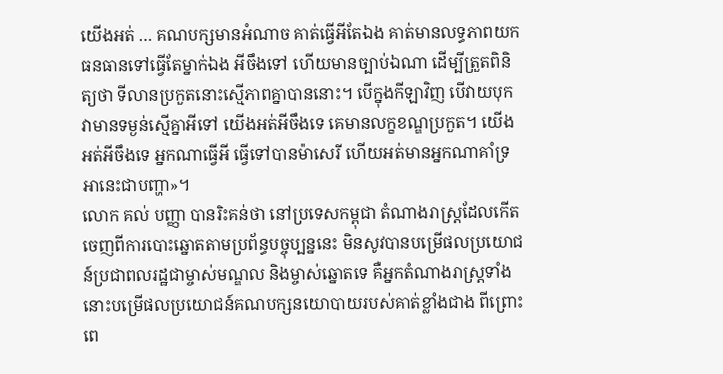យើងអត់ … គណបក្សមានអំណាច គាត់ធ្វើអីតែឯង គាត់មានលទ្ធភាពយកធនធានទៅធ្វើតែម្នាក់ឯង អីចឹងទៅ ហើយមានច្បាប់ឯណា ដើម្បីត្រួតពិនិត្យថា ទីលានប្រកួតនោះស្មើភាពគ្នាបាននោះ។ បើក្នុងកីឡាវិញ បើវាយបុក វាមានទម្ងន់ស្មើគ្នាអីទៅ យើងអត់អីចឹងទេ គេមានលក្ខខណ្ឌប្រកួត។ យើងអត់អីចឹងទេ អ្នកណាធ្វើអី ធ្វើទៅបានម៉ាសេរី ហើយអត់មានអ្នកណាគាំទ្រ អានេះជាបញ្ហា»។
លោក គល់ បញ្ញា បានរិះគន់ថា នៅប្រទេសកម្ពុជា តំណាងរាស្ត្រដែលកើតចេញពីការបោះឆ្នោតតាមប្រព័ន្ធបច្ចុប្បន្ននេះ មិនសូវបានបម្រើផលប្រយោជន៍ប្រជាពលរដ្ឋជាម្ចាស់មណ្ឌល និងម្ចាស់ឆ្នោតទេ គឺអ្នកតំណាងរាស្ត្រទាំងនោះបម្រើផលប្រយោជន៍គណបក្សនយោបាយរបស់គាត់ខ្លាំងជាង ពីព្រោះពេ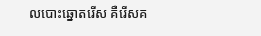លបោះឆ្នោតរើស គឺរើសគ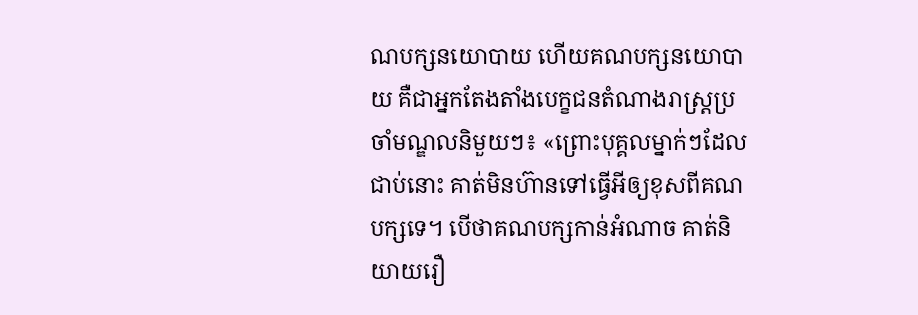ណបក្សនយោបាយ ហើយគណបក្សនយោបាយ គឺជាអ្នកតែងតាំងបេក្ខជនតំណាងរាស្ត្រប្រចាំមណ្ឌលនិមួយៗ៖ «ព្រោះបុគ្គលម្នាក់ៗដែលជាប់នោះ គាត់មិនហ៊ានទៅធ្វើអីឲ្យខុសពីគណបក្សទេ។ បើថាគណបក្សកាន់អំណាច គាត់និយាយរឿ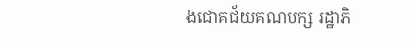ងជោគជ័យគណបក្ស រដ្ឋាភិ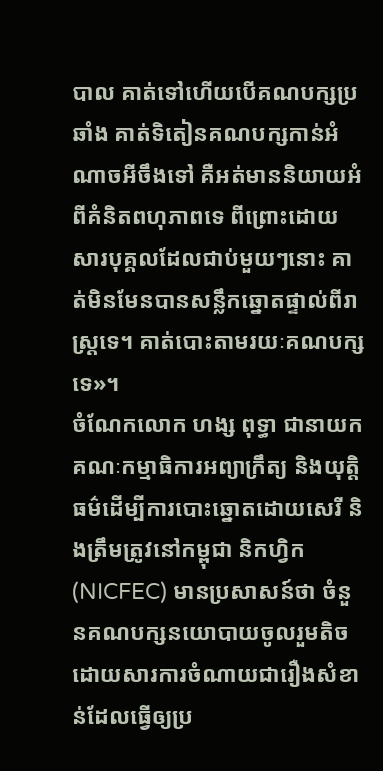បាល គាត់ទៅហើយបើគណបក្សប្រឆាំង គាត់ទិតៀនគណបក្សកាន់អំណាចអីចឹងទៅ គឺអត់មាននិយាយអំពីគំនិតពហុភាពទេ ពីព្រោះដោយសារបុគ្គលដែលជាប់មួយៗនោះ គាត់មិនមែនបានសន្លឹកឆ្នោតផ្ទាល់ពីរាស្ត្រទេ។ គាត់បោះតាមរយៈគណបក្សទេ»។
ចំណែកលោក ហង្ស ពុទ្ធា ជានាយកគណៈកម្មាធិការអព្យាក្រឹត្យ និងយុត្តិធម៌ដើម្បីការបោះឆ្នោតដោយសេរី និងត្រឹមត្រូវនៅកម្ពុជា និកហ្វិក (NICFEC) មានប្រសាសន៍ថា ចំនួនគណបក្សនយោបាយចូលរួមតិច ដោយសារការចំណាយជារឿងសំខាន់ដែលធ្វើឲ្យប្រ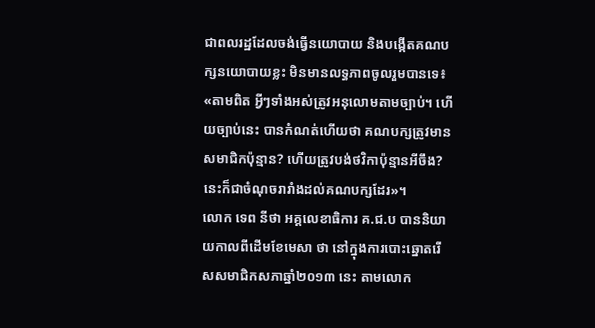ជាពលរដ្ឋដែលចង់ធ្វើនយោបាយ និងបង្កើតគណបក្សនយោបាយខ្លះ មិនមានលទ្ធភាពចូលរួមបានទេ៖ «តាមពិត អ្វីៗទាំងអស់ត្រូវអនុលោមតាមច្បាប់។ ហើយច្បាប់នេះ បានកំណត់ហើយថា គណបក្សត្រូវមានសមាជិកប៉ុន្មាន? ហើយត្រូវបង់ថវិកាប៉ុន្មានអីចឹង? នេះក៏ជាចំណុចរារាំងដល់គណបក្សដែរ»។
លោក ទេព នីថា អគ្គលេខាធិការ គ.ជ.ប បាននិយាយកាលពីដើមខែមេសា ថា នៅក្នុងការបោះឆ្នោតរើសសមាជិកសភាឆ្នាំ២០១៣ នេះ តាមលោក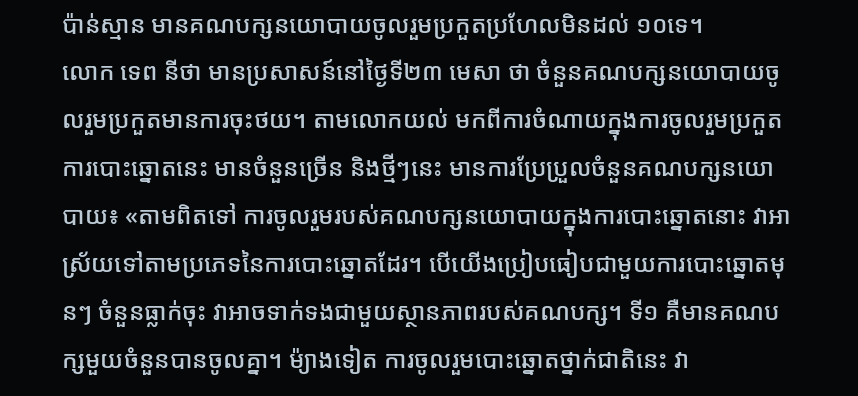ប៉ាន់ស្មាន មានគណបក្សនយោបាយចូលរួមប្រកួតប្រហែលមិនដល់ ១០ទេ។
លោក ទេព នីថា មានប្រសាសន៍នៅថ្ងៃទី២៣ មេសា ថា ចំនួនគណបក្សនយោបាយចូលរួមប្រកួតមានការចុះថយ។ តាមលោកយល់ មកពីការចំណាយក្នុងការចូលរួមប្រកួតការបោះឆ្នោតនេះ មានចំនួនច្រើន និងថ្មីៗនេះ មានការប្រែប្រួលចំនួនគណបក្សនយោបាយ៖ «តាមពិតទៅ ការចូលរួមរបស់គណបក្សនយោបាយក្នុងការបោះឆ្នោតនោះ វាអាស្រ័យទៅតាមប្រភេទនៃការបោះឆ្នោតដែរ។ បើយើងប្រៀបធៀបជាមួយការបោះឆ្នោតមុនៗ ចំនួនធ្លាក់ចុះ វាអាចទាក់ទងជាមួយស្ថានភាពរបស់គណបក្ស។ ទី១ គឺមានគណបក្សមួយចំនួនបានចូលគ្នា។ ម៉្យាងទៀត ការចូលរួមបោះឆ្នោតថ្នាក់ជាតិនេះ វា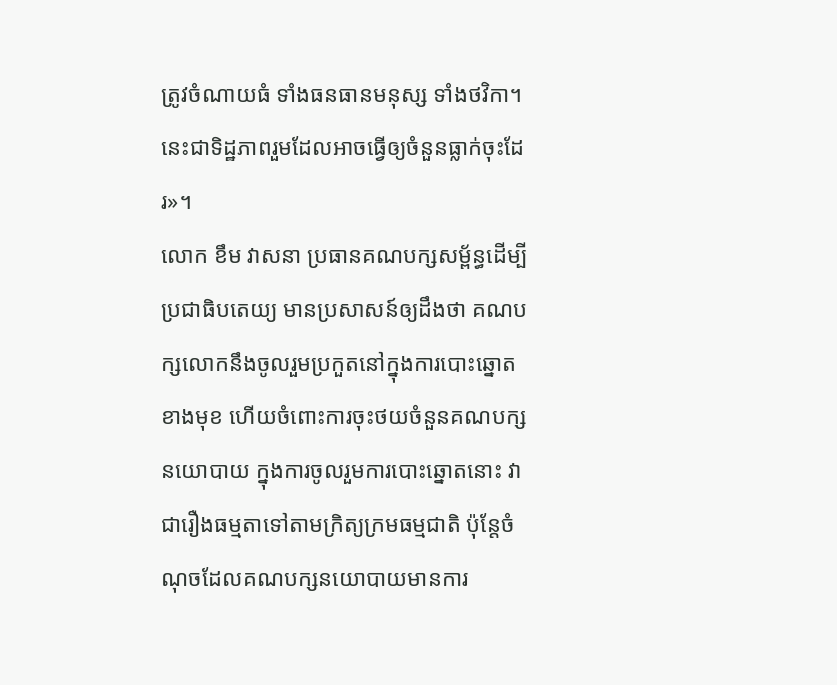ត្រូវចំណាយធំ ទាំងធនធានមនុស្ស ទាំងថវិកា។ នេះជាទិដ្ឋភាពរួមដែលអាចធ្វើឲ្យចំនួនធ្លាក់ចុះដែរ»។
លោក ខឹម វាសនា ប្រធានគណបក្សសម្ព័ន្ធដើម្បីប្រជាធិបតេយ្យ មានប្រសាសន៍ឲ្យដឹងថា គណបក្សលោកនឹងចូលរួមប្រកួតនៅក្នុងការបោះឆ្នោតខាងមុខ ហើយចំពោះការចុះថយចំនួនគណបក្សនយោបាយ ក្នុងការចូលរួមការបោះឆ្នោតនោះ វាជារឿងធម្មតាទៅតាមក្រិត្យក្រមធម្មជាតិ ប៉ុន្តែចំណុចដែលគណបក្សនយោបាយមានការ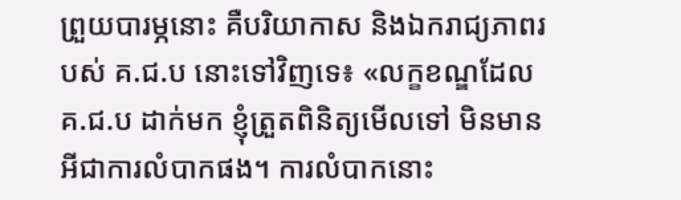ព្រួយបារម្ភនោះ គឺបរិយាកាស និងឯករាជ្យភាពរបស់ គ.ជ.ប នោះទៅវិញទេ៖ «លក្ខខណ្ឌដែល គ.ជ.ប ដាក់មក ខ្ញុំត្រួតពិនិត្យមើលទៅ មិនមានអីជាការលំបាកផង។ ការលំបាកនោះ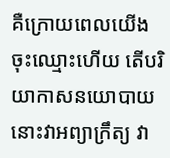គឺក្រោយពេលយើងចុះឈ្មោះហើយ តើបរិយាកាសនយោបាយនោះវាអព្យាក្រឹត្យ វា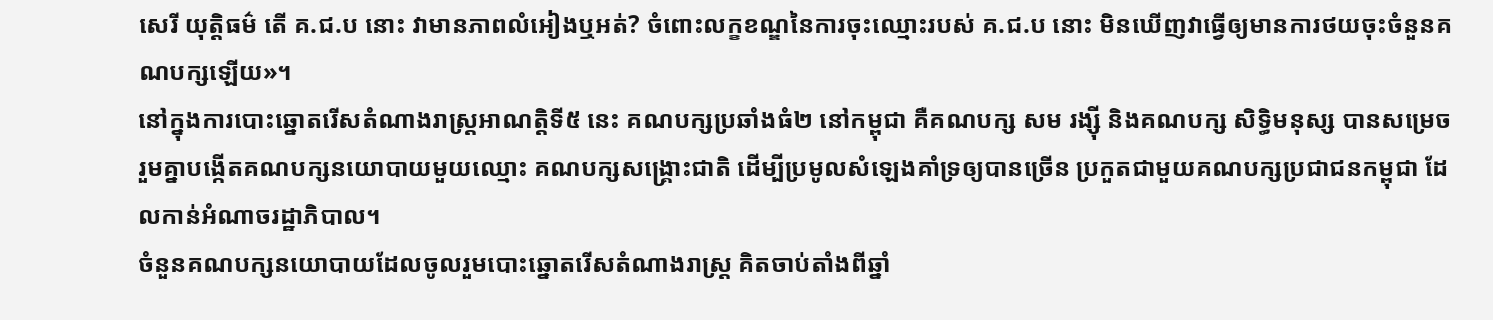សេរី យុត្តិធម៌ តើ គ.ជ.ប នោះ វាមានភាពលំអៀងឬអត់? ចំពោះលក្ខខណ្ឌនៃការចុះឈ្មោះរបស់ គ.ជ.ប នោះ មិនឃើញវាធ្វើឲ្យមានការថយចុះចំនួនគណបក្សឡើយ»។
នៅក្នុងការបោះឆ្នោតរើសតំណាងរាស្ត្រអាណត្តិទី៥ នេះ គណបក្សប្រឆាំងធំ២ នៅកម្ពុជា គឺគណបក្ស សម រង្ស៊ី និងគណបក្ស សិទ្ធិមនុស្ស បានសម្រេចរួមគ្នាបង្កើតគណបក្សនយោបាយមួយឈ្មោះ គណបក្សសង្គ្រោះជាតិ ដើម្បីប្រមូលសំឡេងគាំទ្រឲ្យបានច្រើន ប្រកួតជាមួយគណបក្សប្រជាជនកម្ពុជា ដែលកាន់អំណាចរដ្ឋាភិបាល។
ចំនួនគណបក្សនយោបាយដែលចូលរួមបោះឆ្នោតរើសតំណាងរាស្ត្រ គិតចាប់តាំងពីឆ្នាំ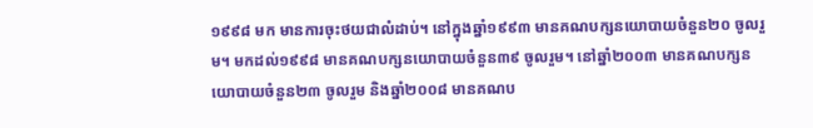១៩៩៨ មក មានការចុះថយជាលំដាប់។ នៅក្នុងឆ្នាំ១៩៩៣ មានគណបក្សនយោបាយចំនួន២០ ចូលរួម។ មកដល់១៩៩៨ មានគណបក្សនយោបាយចំនួន៣៩ ចូលរួម។ នៅឆ្នាំ២០០៣ មានគណបក្សនយោបាយចំនួន២៣ ចូលរួម និងឆ្នាំ២០០៨ មានគណប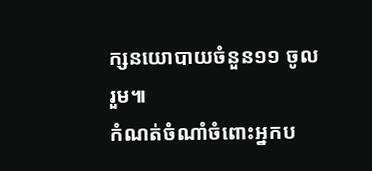ក្សនយោបាយចំនួន១១ ចូលរួម៕
កំណត់ចំណាំចំពោះអ្នកប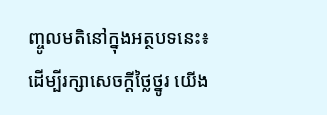ញ្ចូលមតិនៅក្នុងអត្ថបទនេះ៖ ដើម្បីរក្សាសេចក្ដីថ្លៃថ្នូរ យើង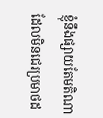ខ្ញុំនឹងផ្សាយតែមតិណា ដែលមិនជេរប្រមាថដ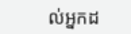ល់អ្នកដ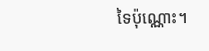ទៃប៉ុណ្ណោះ។